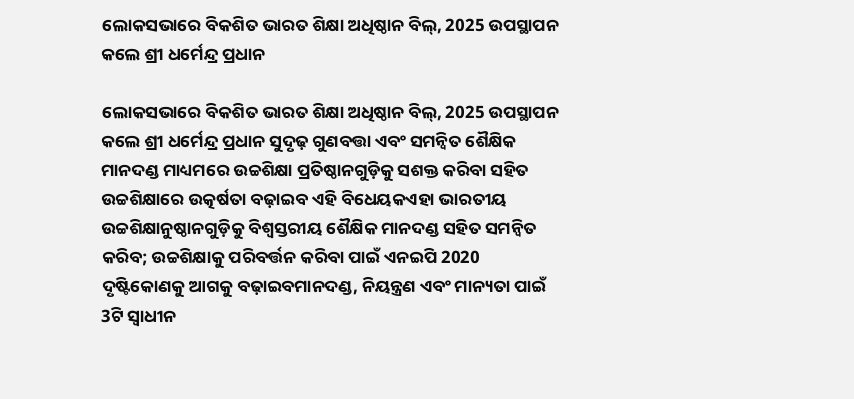ଲୋକସଭାରେ ବିକଶିତ ଭାରତ ଶିକ୍ଷା ଅଧିଷ୍ଠାନ ବିଲ୍, 2025 ଉପସ୍ଥାପନ କଲେ ଶ୍ରୀ ଧର୍ମେନ୍ଦ୍ର ପ୍ରଧାନ

ଲୋକସଭାରେ ବିକଶିତ ଭାରତ ଶିକ୍ଷା ଅଧିଷ୍ଠାନ ବିଲ୍, 2025 ଉପସ୍ଥାପନ କଲେ ଶ୍ରୀ ଧର୍ମେନ୍ଦ୍ର ପ୍ରଧାନ ସୁଦୃଢ଼ ଗୁଣବତ୍ତା ଏବଂ ସମନ୍ୱିତ ଶୈକ୍ଷିକ ମାନଦଣ୍ଡ ମାଧ୍ୟମରେ ଉଚ୍ଚଶିକ୍ଷା ପ୍ରତିଷ୍ଠାନଗୁଡ଼ିକୁ ସଶକ୍ତ କରିବା ସହିତ ଉଚ୍ଚଶିକ୍ଷାରେ ଉତ୍କର୍ଷତା ବଢ଼ାଇବ ଏହି ବିଧେୟକଏହା ଭାରତୀୟ ଉଚ୍ଚଶିକ୍ଷାନୁଷ୍ଠାନଗୁଡ଼ିକୁ ବିଶ୍ୱସ୍ତରୀୟ ଶୈକ୍ଷିକ ମାନଦଣ୍ଡ ସହିତ ସମନ୍ୱିତ କରିବ; ଉଚ୍ଚଶିକ୍ଷାକୁ ପରିବର୍ତ୍ତନ କରିବା ପାଇଁ ଏନଇପି 2020 ଦୃଷ୍ଟିକୋଣକୁ ଆଗକୁ ବଢ଼ାଇବମାନଦଣ୍ଡ, ନିୟନ୍ତ୍ରଣ ଏବଂ ମାନ୍ୟତା ପାଇଁ 3ଟି ସ୍ୱାଧୀନ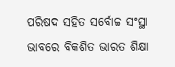ପରିଷଦ ସହିତ ସର୍ବୋଚ୍ଚ ସଂସ୍ଥା ଭାବରେ ବିକଶିତ ଭାରତ ଶିକ୍ଷା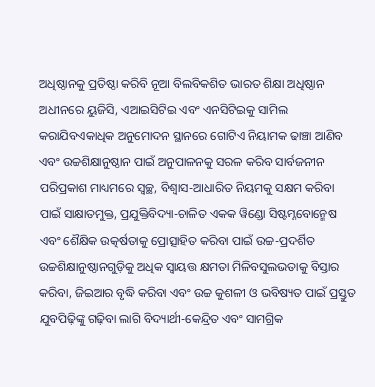ଅଧିଷ୍ଠାନକୁ ପ୍ରତିଷ୍ଠା କରିବି ନୂଆ ବିଲବିକଶିତ ଭାରତ ଶିକ୍ଷା ଅଧିଷ୍ଠାନ ଅଧୀନରେ ୟୁଜିସି, ଏଆଇସିଟିଇ ଏବଂ ଏନସିଟିଇକୁ ସାମିଲ କରାଯିବଏକାଧିକ ଅନୁମୋଦନ ସ୍ଥାନରେ ଗୋଟିଏ ନିୟାମକ ଢାଞ୍ଚା ଆଣିବ ଏବଂ ଉଚ୍ଚଶିକ୍ଷାନୁଷ୍ଠାନ ପାଇଁ ଅନୁପାଳନକୁ ସରଳ କରିବ ସାର୍ବଜନୀନ ପରିପ୍ରକାଶ ମାଧ୍ୟମରେ ସ୍ୱଚ୍ଛ, ବିଶ୍ୱାସ-ଆଧାରିତ ନିୟମକୁ ସକ୍ଷମ କରିବା ପାଇଁ ସାକ୍ଷାତମୁକ୍ତ, ପ୍ରଯୁକ୍ତିବିଦ୍ୟା-ଚାଳିତ ଏକକ ୱିଣ୍ଡୋ ସିଷ୍ଟମ୍ନବୋନ୍ମେଷ ଏବଂ ଶୈକ୍ଷିକ ଉତ୍କର୍ଷତାକୁ ପ୍ରୋତ୍ସାହିତ କରିବା ପାଇଁ ଉଚ୍ଚ-ପ୍ରଦର୍ଶିତ ଉଚ୍ଚଶିକ୍ଷାନୁଷ୍ଠାନଗୁଡ଼ିକୁ ଅଧିକ ସ୍ୱାୟତ୍ତ କ୍ଷମତା ମିଳିବସୁଲଭତାକୁ ବିସ୍ତାର କରିବା, ଜିଇଆର ବୃଦ୍ଧି କରିବା ଏବଂ ଉଚ୍ଚ କୁଶଳୀ ଓ ଭବିଷ୍ୟତ ପାଇଁ ପ୍ରସ୍ତୁତ ଯୁବପିଢ଼ିଙ୍କୁ ଗଢ଼ିବା ଲାଗି ବିଦ୍ୟାର୍ଥୀ-କେନ୍ଦ୍ରିତ ଏବଂ ସାମଗ୍ରିକ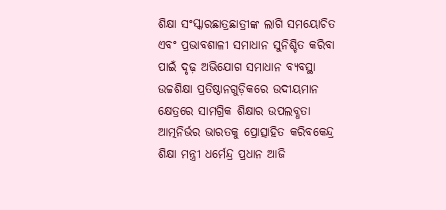ଶିକ୍ଷା ସଂସ୍କାରଛାତ୍ରଛାତ୍ରୀଙ୍କ ଲାଗି ସମୟୋଚିତ ଏବଂ ପ୍ରଭାବଶାଳୀ ସମାଧାନ ସୁନିଶ୍ଚିତ କରିବା ପାଇଁ ଦୃଢ଼ ଅଭିଯୋଗ ସମାଧାନ ବ୍ୟବସ୍ଥା ଉଚ୍ଚଶିକ୍ଷା ପ୍ରତିଷ୍ଠାନଗୁଡ଼ିକରେ ଉଦୀୟମାନ କ୍ଷେତ୍ରରେ ସାମଗ୍ରିକ ଶିକ୍ଷାର ଉପଲବ୍ଧତା ଆତ୍ମନିର୍ଭର ଭାରତକୁ ପ୍ରୋତ୍ସାହିତ କରିବକେନ୍ଦ୍ର ଶିକ୍ଷା ମନ୍ତ୍ରୀ ଧର୍ମେନ୍ଦ୍ର ପ୍ରଧାନ ଆଜି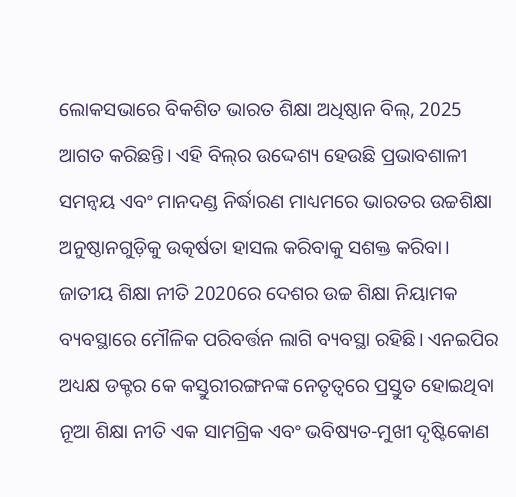ଲୋକସଭାରେ ବିକଶିତ ଭାରତ ଶିକ୍ଷା ଅଧିଷ୍ଠାନ ବିଲ୍, 2025 ଆଗତ କରିଛନ୍ତି। ଏହି ବିଲ୍‌ର ଉଦ୍ଦେଶ୍ୟ ହେଉଛି ପ୍ରଭାବଶାଳୀ ସମନ୍ୱୟ ଏବଂ ମାନଦଣ୍ଡ ନିର୍ଦ୍ଧାରଣ ମାଧ୍ୟମରେ ଭାରତର ଉଚ୍ଚଶିକ୍ଷା ଅନୁଷ୍ଠାନଗୁଡ଼ିକୁ ଉତ୍କର୍ଷତା ହାସଲ କରିବାକୁ ସଶକ୍ତ କରିବା। ଜାତୀୟ ଶିକ୍ଷା ନୀତି 2020ରେ ଦେଶର ଉଚ୍ଚ ଶିକ୍ଷା ନିୟାମକ ବ୍ୟବସ୍ଥାରେ ମୌଳିକ ପରିବର୍ତ୍ତନ ଲାଗି ବ୍ୟବସ୍ଥା ରହିଛି। ଏନଇପିର ଅଧ୍ୟକ୍ଷ ଡକ୍ଟର କେ କସ୍ତୁରୀରଙ୍ଗନଙ୍କ ନେତୃତ୍ୱରେ ପ୍ରସ୍ତୁତ ହୋଇଥିବା ନୂଆ ଶିକ୍ଷା ନୀତି ଏକ ସାମଗ୍ରିକ ଏବଂ ଭବିଷ୍ୟତ-ମୁଖୀ ଦୃଷ୍ଟିକୋଣ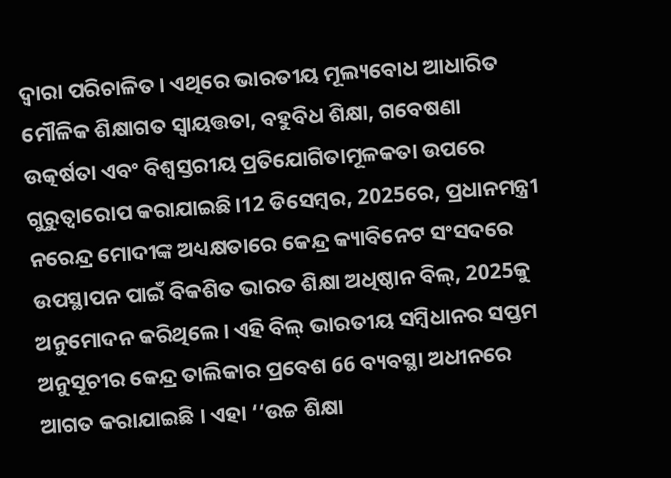ଦ୍ୱାରା ପରିଚାଳିତ। ଏଥିରେ ଭାରତୀୟ ମୂଲ୍ୟବୋଧ ଆଧାରିତ ମୌଳିକ ଶିକ୍ଷାଗତ ସ୍ୱାୟତ୍ତତା, ବହୁବିଧ ଶିକ୍ଷା, ଗବେଷଣା ଉତ୍କର୍ଷତା ଏବଂ ବିଶ୍ୱସ୍ତରୀୟ ପ୍ରତିଯୋଗିତାମୂଳକତା ଉପରେ ଗୁରୁତ୍ୱାରୋପ କରାଯାଇଛି।12 ଡିସେମ୍ବର, 2025ରେ, ପ୍ରଧାନମନ୍ତ୍ରୀ ନରେନ୍ଦ୍ର ମୋଦୀଙ୍କ ଅଧ୍ୟକ୍ଷତାରେ କେନ୍ଦ୍ର କ୍ୟାବିନେଟ ସଂସଦରେ ଉପସ୍ଥାପନ ପାଇଁ ବିକଶିତ ଭାରତ ଶିକ୍ଷା ଅଧିଷ୍ଠାନ ବିଲ୍, 2025କୁ ଅନୁମୋଦନ କରିଥିଲେ। ଏହି ବିଲ୍ ଭାରତୀୟ ସମ୍ବିଧାନର ସପ୍ତମ ଅନୁସୂଚୀର କେନ୍ଦ୍ର ତାଲିକାର ପ୍ରବେଶ 66 ବ୍ୟବସ୍ଥା ଅଧୀନରେ ଆଗତ କରାଯାଇଛି । ଏହା ‘‘ଉଚ୍ଚ ଶିକ୍ଷା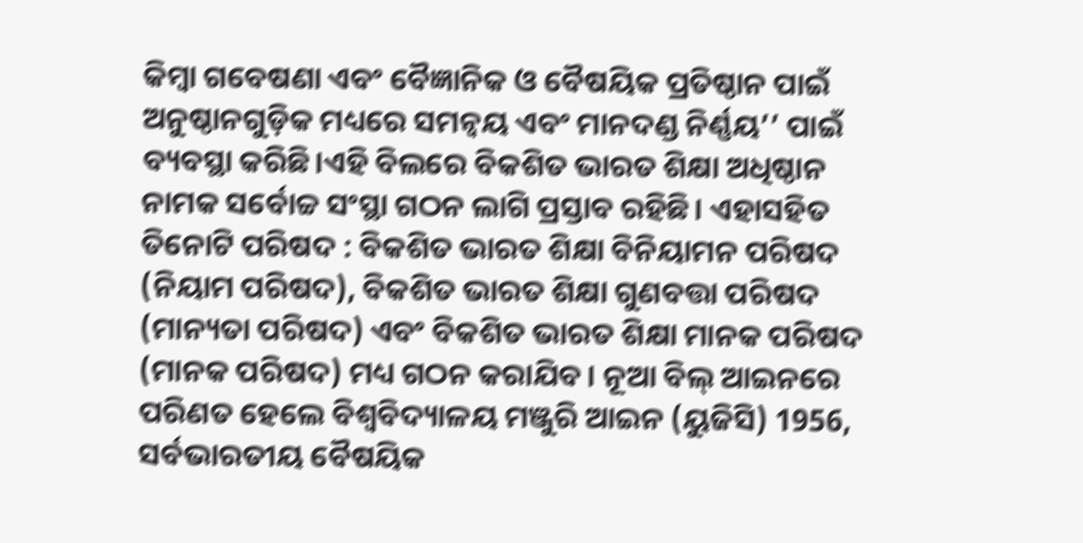କିମ୍ବା ଗବେଷଣା ଏବଂ ବୈଜ୍ଞାନିକ ଓ ବୈଷୟିକ ପ୍ରତିଷ୍ଠାନ ପାଇଁ ଅନୁଷ୍ଠାନଗୁଡ଼ିକ ମଧ୍ୟରେ ସମନ୍ୱୟ ଏବଂ ମାନଦଣ୍ଡ ନିର୍ଣ୍ଣୟ’’ ପାଇଁ ବ୍ୟବସ୍ଥା କରିଛି।ଏହି ବିଲରେ ବିକଶିତ ଭାରତ ଶିକ୍ଷା ଅଧିଷ୍ଠାନ ନାମକ ସର୍ବୋଚ୍ଚ ସଂସ୍ଥା ଗଠନ ଲାଗି ପ୍ରସ୍ତାବ ରହିଛି। ଏହାସହିତ ତିନୋଟି ପରିଷଦ : ବିକଶିତ ଭାରତ ଶିକ୍ଷା ବିନିୟାମନ ପରିଷଦ (ନିୟାମ ପରିଷଦ), ବିକଶିତ ଭାରତ ଶିକ୍ଷା ଗୁଣବତ୍ତା ପରିଷଦ (ମାନ୍ୟତା ପରିଷଦ) ଏବଂ ବିକଶିତ ଭାରତ ଶିକ୍ଷା ମାନକ ପରିଷଦ (ମାନକ ପରିଷଦ) ମଧ୍ୟ ଗଠନ କରାଯିବ। ନୂଆ ବିଲ୍‌ ଆଇନରେ ପରିଣତ ହେଲେ ବିଶ୍ୱବିଦ୍ୟାଳୟ ମଞ୍ଜୁରି ଆଇନ (ୟୁଜିସି) 1956, ସର୍ବଭାରତୀୟ ବୈଷୟିକ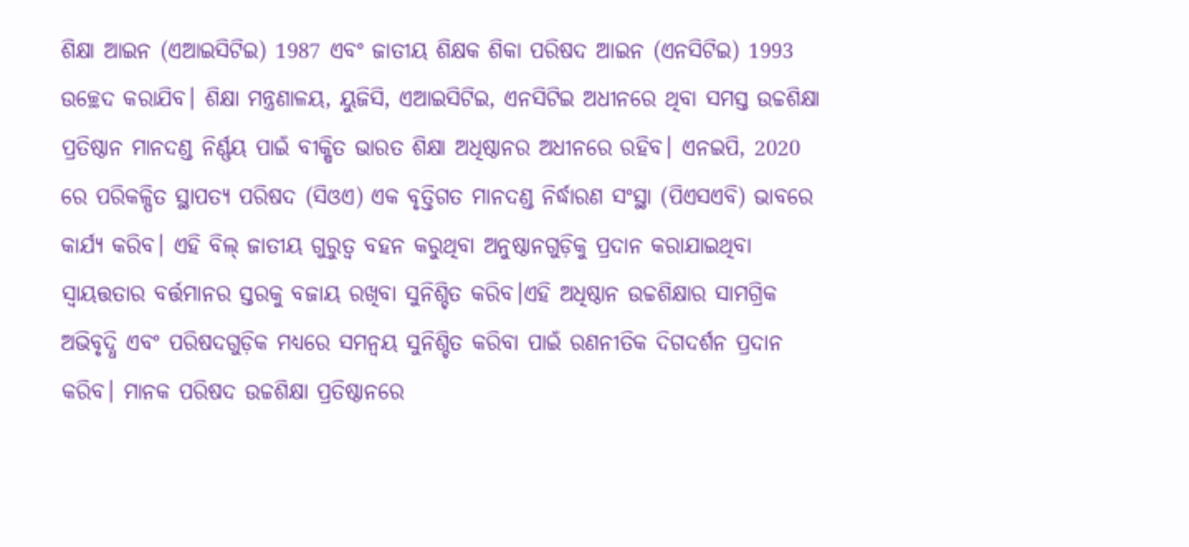ଶିକ୍ଷା ଆଇନ (ଏଆଇସିଟିଇ) 1987 ଏବଂ ଜାତୀୟ ଶିକ୍ଷକ ଶିକା ପରିଷଦ ଆଇନ (ଏନସିଟିଇ) 1993 ଉଚ୍ଛେଦ କରାଯିବ। ଶିକ୍ଷା ମନ୍ତ୍ରଣାଳୟ, ୟୁଜିସି, ଏଆଇସିଟିଇ, ଏନସିଟିଇ ଅଧୀନରେ ଥିବା ସମସ୍ତ ଉଚ୍ଚଶିକ୍ଷା ପ୍ରତିଷ୍ଠାନ ମାନଦଣ୍ଡ ନିର୍ଣ୍ଣୟ ପାଇଁ ବୀକ୍ଷିତ ଭାରତ ଶିକ୍ଷା ଅଧିଷ୍ଠାନର ଅଧୀନରେ ରହିବ। ଏନଇପି, 2020 ରେ ପରିକଳ୍ପିତ ସ୍ଥାପତ୍ୟ ପରିଷଦ (ସିଓଏ) ଏକ ବୃତ୍ତିଗତ ମାନଦଣ୍ଡ ନିର୍ଦ୍ଧାରଣ ସଂସ୍ଥା (ପିଏସଏବି) ଭାବରେ କାର୍ଯ୍ୟ କରିବ। ଏହି ବିଲ୍ ଜାତୀୟ ଗୁରୁତ୍ୱ ବହନ କରୁଥିବା ଅନୁଷ୍ଠାନଗୁଡ଼ିକୁ ପ୍ରଦାନ କରାଯାଇଥିବା ସ୍ୱାୟତ୍ତତାର ବର୍ତ୍ତମାନର ସ୍ତରକୁ ବଜାୟ ରଖିବା ସୁନିଶ୍ଚିତ କରିବ।ଏହି ଅଧିଷ୍ଠାନ ଉଚ୍ଚଶିକ୍ଷାର ସାମଗ୍ରିକ ଅଭିବୃଦ୍ଧି ଏବଂ ପରିଷଦଗୁଡ଼ିକ ମଧ୍ୟରେ ସମନ୍ୱୟ ସୁନିଶ୍ଚିତ କରିବା ପାଇଁ ରଣନୀତିକ ଦିଗଦର୍ଶନ ପ୍ରଦାନ କରିବ। ମାନକ ପରିଷଦ ଉଚ୍ଚଶିକ୍ଷା ପ୍ରତିଷ୍ଠାନରେ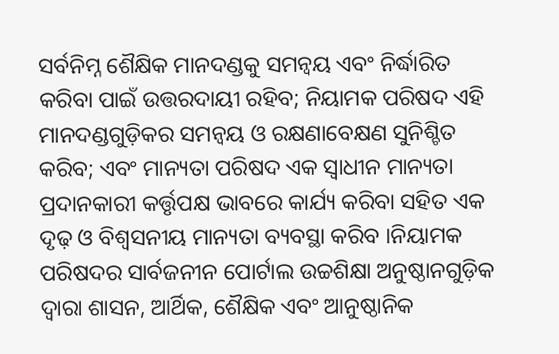ସର୍ବନିମ୍ନ ଶୈକ୍ଷିକ ମାନଦଣ୍ଡକୁ ସମନ୍ୱୟ ଏବଂ ନିର୍ଦ୍ଧାରିତ କରିବା ପାଇଁ ଉତ୍ତରଦାୟୀ ରହିବ; ନିୟାମକ ପରିଷଦ ଏହି ମାନଦଣ୍ଡଗୁଡ଼ିକର ସମନ୍ୱୟ ଓ ରକ୍ଷଣାବେକ୍ଷଣ ସୁନିଶ୍ଚିତ କରିବ; ଏବଂ ମାନ୍ୟତା ପରିଷଦ ଏକ ସ୍ୱାଧୀନ ମାନ୍ୟତା ପ୍ରଦାନକାରୀ କର୍ତ୍ତୃପକ୍ଷ ଭାବରେ କାର୍ଯ୍ୟ କରିବା ସହିତ ଏକ ଦୃଢ଼ ଓ ବିଶ୍ୱସନୀୟ ମାନ୍ୟତା ବ୍ୟବସ୍ଥା କରିବ ।ନିୟାମକ ପରିଷଦର ସାର୍ବଜନୀନ ପୋର୍ଟାଲ ଉଚ୍ଚଶିକ୍ଷା ଅନୁଷ୍ଠାନଗୁଡ଼ିକ ଦ୍ୱାରା ଶାସନ, ଆର୍ଥିକ, ଶୈକ୍ଷିକ ଏବଂ ଆନୁଷ୍ଠାନିକ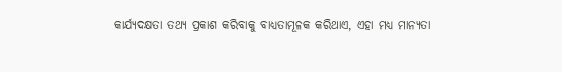କାର୍ଯ୍ୟଦକ୍ଷତା ତଥ୍ୟ ପ୍ରକାଶ କରିବାକୁ ବାଧ୍ୟତାମୂଳକ କରିଥାଏ, ଏହା ମଧ୍ୟ ମାନ୍ୟତା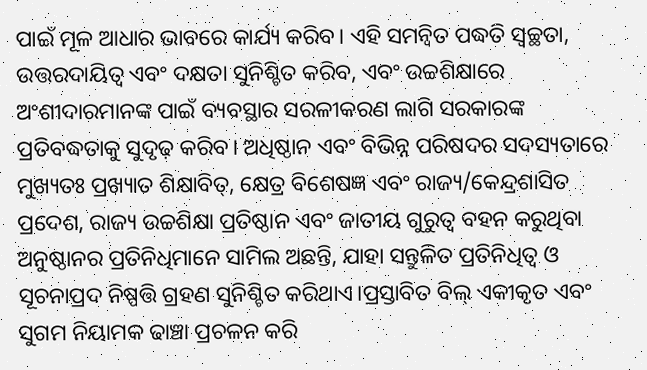ପାଇଁ ମୂଳ ଆଧାର ଭାବରେ କାର୍ଯ୍ୟ କରିବ। ଏହି ସମନ୍ୱିତ ପଦ୍ଧତି ସ୍ୱଚ୍ଛତା, ଉତ୍ତରଦାୟିତ୍ୱ ଏବଂ ଦକ୍ଷତା ସୁନିଶ୍ଚିତ କରିବ, ଏବଂ ଉଚ୍ଚଶିକ୍ଷାରେ ଅଂଶୀଦାରମାନଙ୍କ ପାଇଁ ବ୍ୟବସ୍ଥାର ସରଳୀକରଣ ଲାଗି ସରକାରଙ୍କ ପ୍ରତିବଦ୍ଧତାକୁ ସୁଦୃଢ଼ କରିବ। ଅଧିଷ୍ଠାନ ଏବଂ ବିଭିନ୍ନ ପରିଷଦର ସଦସ୍ୟତାରେ ମୁଖ୍ୟତଃ ପ୍ରଖ୍ୟାତ ଶିକ୍ଷାବିତ୍, କ୍ଷେତ୍ର ବିଶେଷଜ୍ଞ ଏବଂ ରାଜ୍ୟ/କେନ୍ଦ୍ରଶାସିତ ପ୍ରଦେଶ, ରାଜ୍ୟ ଉଚ୍ଚଶିକ୍ଷା ପ୍ରତିଷ୍ଠାନ ଏବଂ ଜାତୀୟ ଗୁରୁତ୍ୱ ବହନ କରୁଥିବା ଅନୁଷ୍ଠାନର ପ୍ରତିନିଧିମାନେ ସାମିଲ ଅଛନ୍ତି, ଯାହା ସନ୍ତୁଳିତ ପ୍ରତିନିଧିତ୍ୱ ଓ ସୂଚନାପ୍ରଦ ନିଷ୍ପତ୍ତି ଗ୍ରହଣ ସୁନିଶ୍ଚିତ କରିଥାଏ।ପ୍ରସ୍ତାବିତ ବିଲ୍ ଏକୀକୃତ ଏବଂ ସୁଗମ ନିୟାମକ ଢାଞ୍ଚା ପ୍ରଚଳନ କରି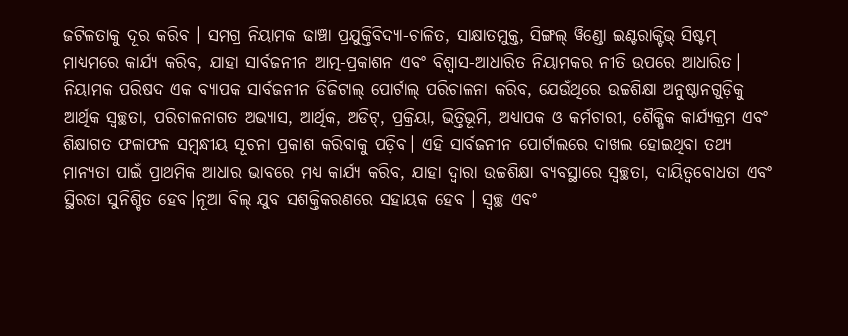ଜଟିଳତାକୁ ଦୂର କରିବ । ସମଗ୍ର ନିୟାମକ ଢାଞ୍ଚା ପ୍ରଯୁକ୍ତିବିଦ୍ୟା-ଚାଳିତ, ସାକ୍ଷାତମୁକ୍ତ, ସିଙ୍ଗଲ୍ ୱିଣ୍ଡୋ ଇଣ୍ଟରାକ୍ଟିଭ୍ ସିଷ୍ଟମ୍ ମାଧ୍ୟମରେ କାର୍ଯ୍ୟ କରିବ, ଯାହା ସାର୍ବଜନୀନ ଆତ୍ମ-ପ୍ରକାଶନ ଏବଂ ବିଶ୍ୱାସ-ଆଧାରିତ ନିୟାମକର ନୀତି ଉପରେ ଆଧାରିତ। ନିୟାମକ ପରିଷଦ ଏକ ବ୍ୟାପକ ସାର୍ବଜନୀନ ଡିଜିଟାଲ୍ ପୋର୍ଟାଲ୍ ପରିଚାଳନା କରିବ, ଯେଉଁଥିରେ ଉଚ୍ଚଶିକ୍ଷା ଅନୁଷ୍ଠାନଗୁଡ଼ିକୁ ଆର୍ଥିକ ସ୍ୱଚ୍ଛତା, ପରିଚାଳନାଗତ ଅଭ୍ୟାସ, ଆର୍ଥିକ, ଅଡିଟ୍, ପ୍ରକ୍ରିୟା, ଭିତ୍ତିଭୂମି, ଅଧ୍ୟାପକ ଓ କର୍ମଚାରୀ, ଶୈକ୍ଷିକ କାର୍ଯ୍ୟକ୍ରମ ଏବଂ ଶିକ୍ଷାଗତ ଫଳାଫଳ ସମ୍ବନ୍ଧୀୟ ସୂଚନା ପ୍ରକାଶ କରିବାକୁ ପଡ଼ିବ। ଏହି ସାର୍ବଜନୀନ ପୋର୍ଟାଲରେ ଦାଖଲ ହୋଇଥିବା ତଥ୍ୟ ମାନ୍ୟତା ପାଇଁ ପ୍ରାଥମିକ ଆଧାର ଭାବରେ ମଧ୍ୟ କାର୍ଯ୍ୟ କରିବ, ଯାହା ଦ୍ୱାରା ଉଚ୍ଚଶିକ୍ଷା ବ୍ୟବସ୍ଥାରେ ସ୍ୱଚ୍ଛତା, ଦାୟିତ୍ୱବୋଧତା ଏବଂ ସ୍ଥିରତା ସୁନିଶ୍ଚିତ ହେବ।ନୂଆ ବିଲ୍‌ ଯୁବ ସଶକ୍ତିକରଣରେ ସହାୟକ ହେବ । ସ୍ୱଚ୍ଛ ଏବଂ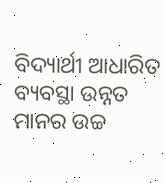ବିଦ୍ୟାର୍ଥୀ ଆଧାରିତ ବ୍ୟବସ୍ଥା ଉନ୍ନତ ମାନର ଉଚ୍ଚ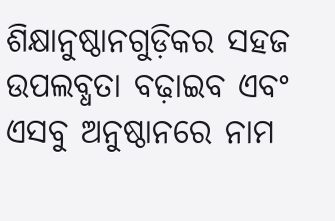ଶିକ୍ଷାନୁଷ୍ଠାନଗୁଡ଼ିକର ସହଜ ଉପଲବ୍ଧତା ବଢ଼ାଇବ ଏବଂ ଏସବୁ ଅନୁଷ୍ଠାନରେ ନାମ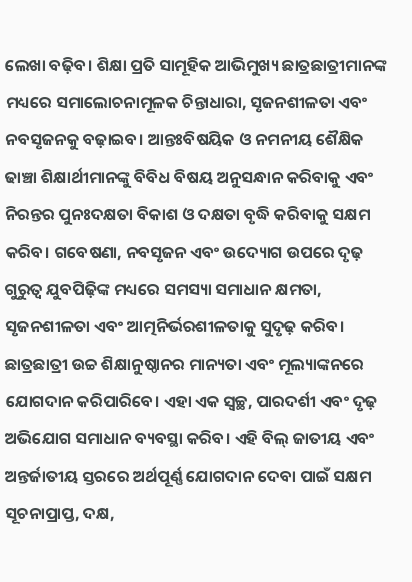ଲେଖା ବଢ଼ିବ। ଶିକ୍ଷା ପ୍ରତି ସାମୂହିକ ଆଭିମୁଖ୍ୟ ଛାତ୍ରଛାତ୍ରୀମାନଙ୍କ ମଧ୍ୟରେ ସମାଲୋଚନାମୂଳକ ଚିନ୍ତାଧାରା, ସୃଜନଶୀଳତା ଏବଂ ନବସୃଜନକୁ ବଢ଼ାଇବ। ଆନ୍ତଃବିଷୟିକ ଓ ନମନୀୟ ଶୈକ୍ଷିକ ଢାଞ୍ଚା ଶିକ୍ଷାର୍ଥୀମାନଙ୍କୁ ବିବିଧ ବିଷୟ ଅନୁସନ୍ଧାନ କରିବାକୁ ଏବଂ ନିରନ୍ତର ପୁନଃଦକ୍ଷତା ବିକାଶ ଓ ଦକ୍ଷତା ବୃଦ୍ଧି କରିବାକୁ ସକ୍ଷମ କରିବ। ଗବେଷଣା, ନବସୃଜନ ଏବଂ ଉଦ୍ୟୋଗ ଉପରେ ଦୃଢ଼ ଗୁରୁତ୍ୱ ଯୁବପିଢ଼ିଙ୍କ ମଧ୍ୟରେ ସମସ୍ୟା ସମାଧାନ କ୍ଷମତା, ସୃଜନଶୀଳତା ଏବଂ ଆତ୍ମନିର୍ଭରଶୀଳତାକୁ ସୁଦୃଢ଼ କରିବ। ଛାତ୍ରଛାତ୍ରୀ ଉଚ୍ଚ ଶିକ୍ଷାନୁଷ୍ଠାନର ମାନ୍ୟତା ଏବଂ ମୂଲ୍ୟାଙ୍କନରେ ଯୋଗଦାନ କରିପାରିବେ। ଏହା ଏକ ସ୍ୱଚ୍ଛ, ପାରଦର୍ଶୀ ଏବଂ ଦୃଢ଼ ଅଭିଯୋଗ ସମାଧାନ ବ୍ୟବସ୍ଥା କରିବ। ଏହି ବିଲ୍ ଜାତୀୟ ଏବଂ ଅନ୍ତର୍ଜାତୀୟ ସ୍ତରରେ ଅର୍ଥପୂର୍ଣ୍ଣ ଯୋଗଦାନ ଦେବା ପାଇଁ ସକ୍ଷମ ସୂଚନାପ୍ରାପ୍ତ, ଦକ୍ଷ,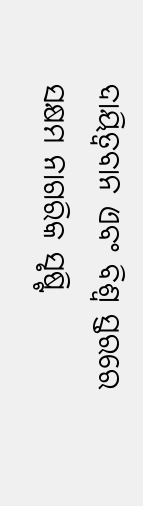ଦାୟିତ୍ୱବାନ ଏବଂ ବିଶ୍ୱ ସ୍ତରରେ ସକ୍ଷମ ନାଗରିକ ସୃଷ୍ଟି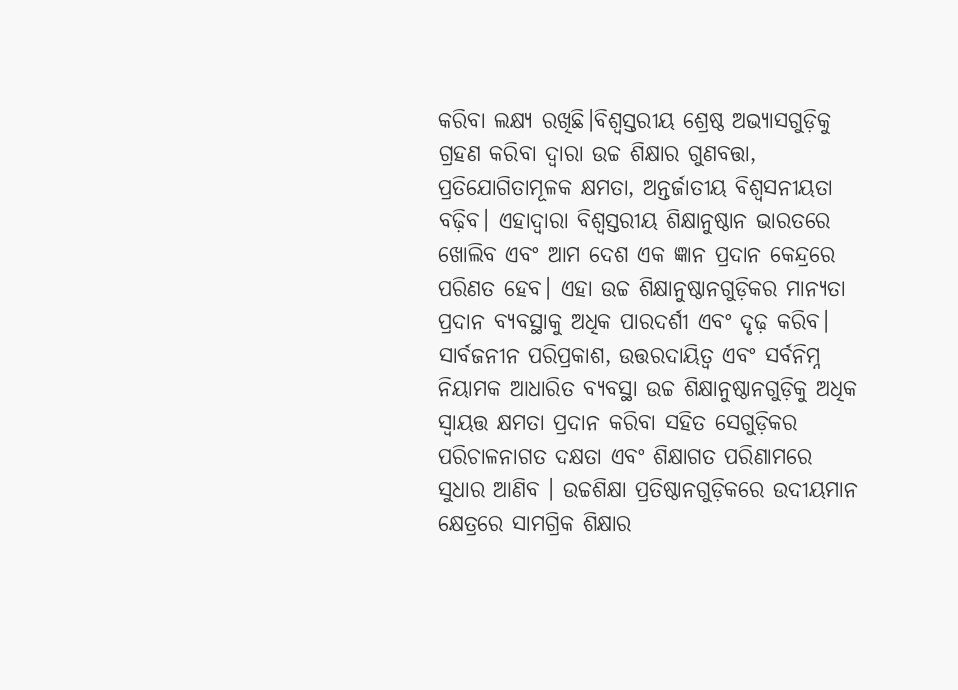କରିବା ଲକ୍ଷ୍ୟ ରଖିଛି।ବିଶ୍ୱସ୍ତରୀୟ ଶ୍ରେଷ୍ଠ ଅଭ୍ୟାସଗୁଡ଼ିକୁ ଗ୍ରହଣ କରିବା ଦ୍ୱାରା ଉଚ୍ଚ ଶିକ୍ଷାର ଗୁଣବତ୍ତା, ପ୍ରତିଯୋଗିତାମୂଳକ କ୍ଷମତା, ଅନ୍ତର୍ଜାତୀୟ ବିଶ୍ୱସନୀୟତା ବଢ଼ିବ। ଏହାଦ୍ୱାରା ବିଶ୍ୱସ୍ତରୀୟ ଶିକ୍ଷାନୁଷ୍ଠାନ ଭାରତରେ ଖୋଲିବ ଏବଂ ଆମ ଦେଶ ଏକ ଜ୍ଞାନ ପ୍ରଦାନ କେନ୍ଦ୍ରରେ ପରିଣତ ହେବ। ଏହା ଉଚ୍ଚ ଶିକ୍ଷାନୁଷ୍ଠାନଗୁଡ଼ିକର ମାନ୍ୟତା ପ୍ରଦାନ ବ୍ୟବସ୍ଥାକୁ ଅଧିକ ପାରଦର୍ଶୀ ଏବଂ ଦୃଢ଼ କରିବ। ସାର୍ବଜନୀନ ପରିପ୍ରକାଶ, ଉତ୍ତରଦାୟିତ୍ୱ ଏବଂ ସର୍ବନିମ୍ନ ନିୟାମକ ଆଧାରିତ ବ୍ୟବସ୍ଥା ଉଚ୍ଚ ଶିକ୍ଷାନୁଷ୍ଠାନଗୁଡ଼ିକୁ ଅଧିକ ସ୍ୱାୟତ୍ତ କ୍ଷମତା ପ୍ରଦାନ କରିବା ସହିତ ସେଗୁଡ଼ିକର ପରିଚାଳନାଗତ ଦକ୍ଷତା ଏବଂ ଶିକ୍ଷାଗତ ପରିଣାମରେ ସୁଧାର ଆଣିବ । ଉଚ୍ଚଶିକ୍ଷା ପ୍ରତିଷ୍ଠାନଗୁଡ଼ିକରେ ଉଦୀୟମାନ କ୍ଷେତ୍ରରେ ସାମଗ୍ରିକ ଶିକ୍ଷାର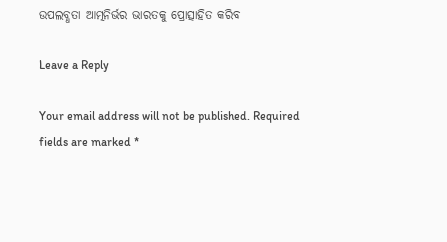ଉପଲବ୍ଧତା ଆତ୍ମନିର୍ଭର ଭାରତକୁ ପ୍ରୋତ୍ସାହିତ କରିବ

Leave a Reply

Your email address will not be published. Required fields are marked *